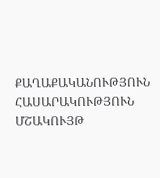ՔԱՂԱՔԱԿԱՆՈՒԹՅՈՒՆ ՀԱՍԱՐԱԿՈՒԹՅՈՒՆ ՄՇԱԿՈՒՅԹ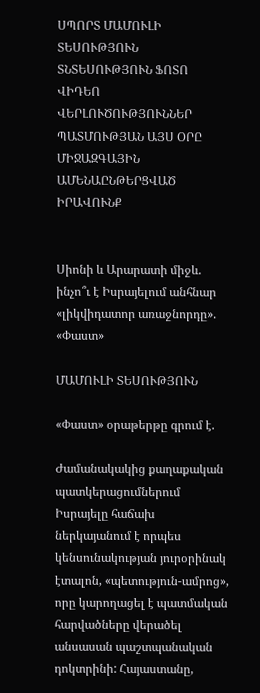ՍՊՈՐՏ ՄԱՄՈՒԼԻ ՏԵՍՈՒԹՅՈՒՆ ՏՆՏԵՍՈՒԹՅՈՒՆ ՖՈՏՈ ՎԻԴԵՈ ՎԵՐԼՈՒԾՈՒԹՅՈՒՆՆԵՐ ՊԱՏՄՈՒԹՅԱՆ ԱՅՍ ՕՐԸ ՄԻՋԱԶԳԱՅԻՆ ԱՄԵՆԱԸՆԹԵՐՑՎԱԾ ԻՐԱՎՈՒՆՔ


Սիոնի և Արարատի միջև. ինչո՞ւ է Իսրայելում անհնար «լիկվիդատոր առաջնորդը». «Փաստ»

ՄԱՄՈՒԼԻ ՏԵՍՈՒԹՅՈՒՆ

«Փաստ» օրաթերթը գրում է.

Ժամանակակից քաղաքական պատկերացումներում Իսրայելը հաճախ ներկայանում է որպես կենսունակության յուրօրինակ էտալոն, «պետություն-ամրոց», որը կարողացել է պատմական հարվածները վերածել անսասան պաշտպանական դոկտրինի: Հայաստանը,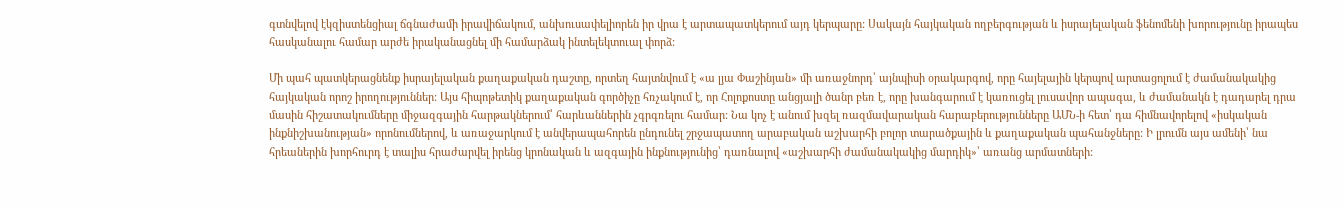գտնվելով էկզիստենցիալ ճգնաժամի իրավիճակում, անխուսափելիորեն իր վրա է արտապատկերում այդ կերպարը: Սակայն հայկական ողբերգության և իսրայելական ֆենոմենի խորությունը իրապես հասկանալու համար արժե իրականացնել մի համարձակ ինտելեկտուալ փորձ:

Մի պահ պատկերացնենք իսրայելական քաղաքական դաշտը, որտեղ հայտնվում է «ա լյա Փաշինյան» մի առաջնորդ՝ այնպիսի օրակարգով, որը հայելային կերպով արտացոլում է ժամանակակից հայկական որոշ իրողություններ: Այս հիպոթետիկ քաղաքական գործիչը հռչակում է, որ Հոլոքոստը անցյալի ծանր բեռ է, որը խանգարում է կառուցել լուսավոր ապագա, և ժամանակն է դադարել դրա մասին հիշատակումները միջազգային հարթակներում՝ հարևաններին չգրգռելու համար: Նա կոչ է անում խզել ռազմավարական հարաբերությունները ԱՄՆ-ի հետ՝ դա հիմնավորելով «իսկական ինքնիշխանության» որոնումներով, և առաջարկում է անվերապահորեն ընդունել շրջապատող արաբական աշխարհի բոլոր տարածքային և քաղաքական պահանջները: Ի լրումն այս ամենի՝ նա հրեաներին խորհուրդ է տալիս հրաժարվել իրենց կրոնական և ազգային ինքնությունից՝ դառնալով «աշխարհի ժամանակակից մարդիկ»՝ առանց արմատների: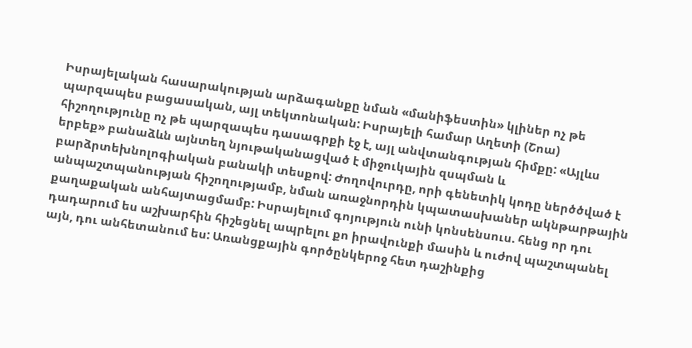Իսրայելական հասարակության արձագանքը նման «մանիֆեստին» կլիներ ոչ թե պարզապես բացասական, այլ տեկտոնական: Իսրայելի համար Աղետի (Շոա) հիշողությունը ոչ թե պարզապես դասագրքի էջ է, այլ անվտանգության հիմքը: «Այլևս երբեք» բանաձևն այնտեղ նյութականացված է միջուկային զսպման և բարձրտեխնոլոգիական բանակի տեսքով: Ժողովուրդը, որի գենետիկ կոդը ներծծված է անպաշտպանության հիշողությամբ, նման առաջնորդին կպատասխաներ ակնթարթային քաղաքական անհայտացմամբ: Իսրայելում գոյություն ունի կոնսենսուս. հենց որ դու դադարում ես աշխարհին հիշեցնել ապրելու քո իրավունքի մասին և ուժով պաշտպանել այն, դու անհետանում ես: Առանցքային գործընկերոջ հետ դաշինքից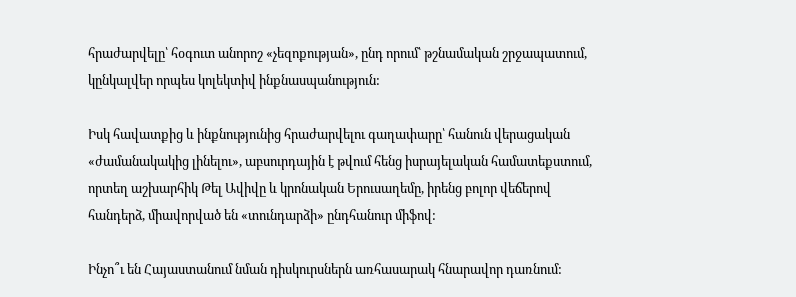հրաժարվելը՝ հօգուտ անորոշ «չեզոքության», ընդ որում՝ թշնամական շրջապատում, կընկալվեր որպես կոլեկտիվ ինքնասպանություն:

Իսկ հավատքից և ինքնությունից հրաժարվելու գաղափարը՝ հանուն վերացական «ժամանակակից լինելու», աբսուրդային է թվում հենց իսրայելական համատեքստում, որտեղ աշխարհիկ Թել Ավիվը և կրոնական Երուսաղեմը, իրենց բոլոր վեճերով հանդերձ, միավորված են «տունդարձի» ընդհանուր միֆով:

Ինչո՞ւ են Հայաստանում նման դիսկուրսներն առհասարակ հնարավոր դառնում: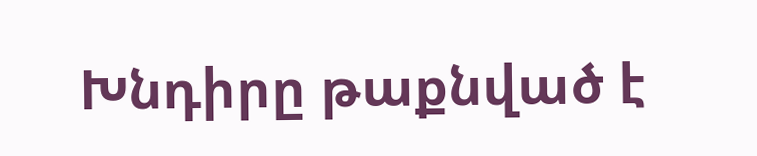Խնդիրը թաքնված է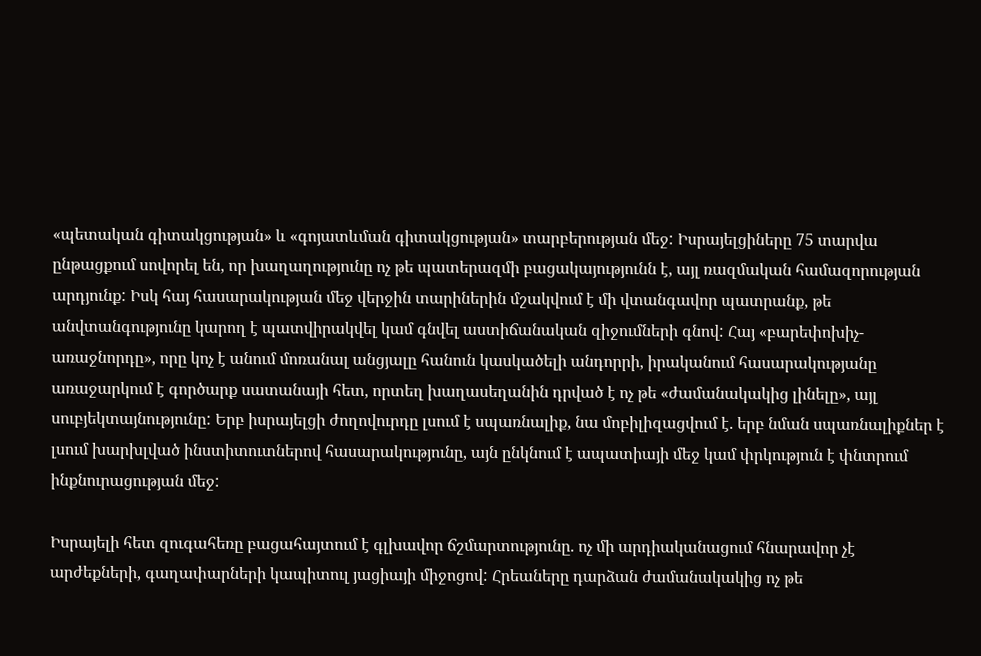«պետական գիտակցության» և «գոյատևման գիտակցության» տարբերության մեջ: Իսրայելցիները 75 տարվա ընթացքում սովորել են, որ խաղաղությունը ոչ թե պատերազմի բացակայությունն է, այլ ռազմական համազորության արդյունք: Իսկ հայ հասարակության մեջ վերջին տարիներին մշակվում է մի վտանգավոր պատրանք, թե անվտանգությունը կարող է պատվիրակվել կամ գնվել աստիճանական զիջումների գնով: Հայ «բարեփոխիչ-առաջնորդը», որը կոչ է անում մոռանալ անցյալը հանուն կասկածելի անդորրի, իրականում հասարակությանը առաջարկում է գործարք սատանայի հետ, որտեղ խաղասեղանին դրված է ոչ թե «ժամանակակից լինելը», այլ սուբյեկտայնությունը: Երբ իսրայելցի ժողովուրդը լսում է սպառնալիք, նա մոբիլիզացվում է. երբ նման սպառնալիքներ է լսում խարխլված ինստիտուտներով հասարակությունը, այն ընկնում է ապատիայի մեջ կամ փրկություն է փնտրում ինքնուրացության մեջ:

Իսրայելի հետ զուգահեռը բացահայտում է գլխավոր ճշմարտությունը. ոչ մի արդիականացում հնարավոր չէ արժեքների, գաղափարների կապիտուլ յացիայի միջոցով: Հրեաները դարձան ժամանակակից ոչ թե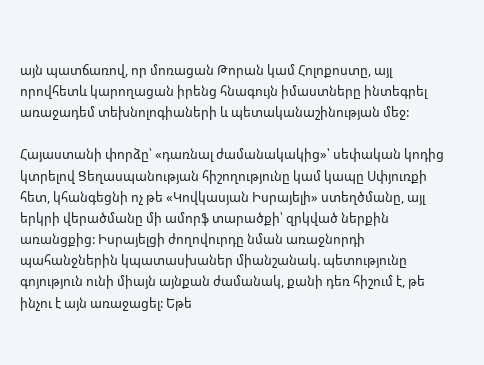այն պատճառով, որ մոռացան Թորան կամ Հոլոքոստը, այլ որովհետև կարողացան իրենց հնագույն իմաստները ինտեգրել առաջադեմ տեխնոլոգիաների և պետականաշինության մեջ:

Հայաստանի փորձը՝ «դառնալ ժամանակակից»՝ սեփական կոդից կտրելով Ցեղասպանության հիշողությունը կամ կապը Սփյուռքի հետ, կհանգեցնի ոչ թե «Կովկասյան Իսրայելի» ստեղծմանը, այլ երկրի վերածմանը մի ամորֆ տարածքի՝ զրկված ներքին առանցքից: Իսրայելցի ժողովուրդը նման առաջնորդի պահանջներին կպատասխաներ միանշանակ. պետությունը գոյություն ունի միայն այնքան ժամանակ, քանի դեռ հիշում է, թե ինչու է այն առաջացել: Եթե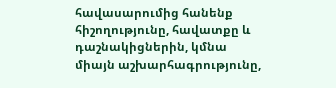հավասարումից հանենք հիշողությունը, հավատքը և դաշնակիցներին, կմնա միայն աշխարհագրությունը,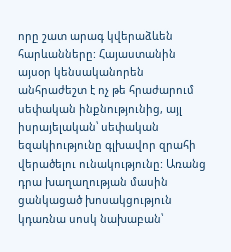որը շատ արագ կվերաձևեն հարևանները: Հայաստանին այսօր կենսականորեն անհրաժեշտ է ոչ թե հրաժարում սեփական ինքնությունից, այլ իսրայելական՝ սեփական եզակիությունը գլխավոր զրահի վերածելու ունակությունը: Առանց դրա խաղաղության մասին ցանկացած խոսակցություն կդառնա սոսկ նախաբան՝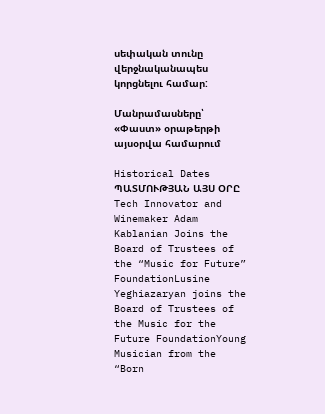սեփական տունը վերջնականապես կորցնելու համար:

Մանրամասները՝ «Փաստ» օրաթերթի այսօրվա համարում

Historical Dates ՊԱՏՄՈՒԹՅԱՆ ԱՅՍ ՕՐԸ
Tech Innovator and Winemaker Adam Kablanian Joins the Board of Trustees of the “Music for Future” FoundationLusine Yeghiazaryan joins the Board of Trustees of the Music for the Future FoundationYoung Musician from the “Born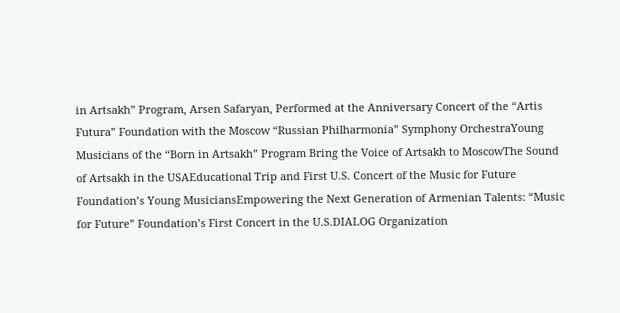in Artsakh” Program, Arsen Safaryan, Performed at the Anniversary Concert of the “Artis Futura” Foundation with the Moscow “Russian Philharmonia” Symphony OrchestraYoung Musicians of the “Born in Artsakh” Program Bring the Voice of Artsakh to MoscowThe Sound of Artsakh in the USAEducational Trip and First U.S. Concert of the Music for Future Foundation’s Young MusiciansEmpowering the Next Generation of Armenian Talents: “Music for Future” Foundation’s First Concert in the U.S.DIALOG Organization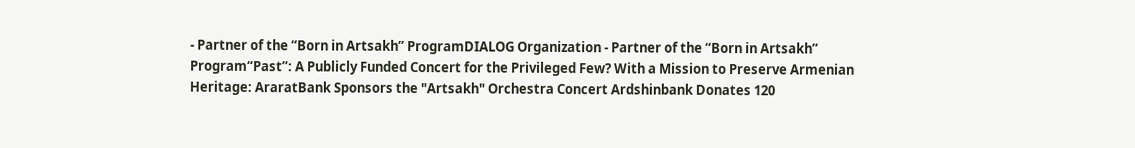- Partner of the “Born in Artsakh” ProgramDIALOG Organization - Partner of the “Born in Artsakh” Program“Past”: A Publicly Funded Concert for the Privileged Few? With a Mission to Preserve Armenian Heritage: AraratBank Sponsors the "Artsakh" Orchestra Concert Ardshinbank Donates 120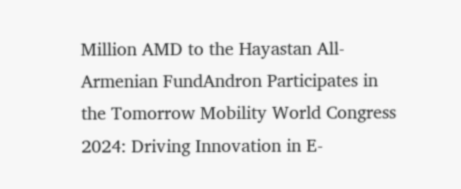Million AMD to the Hayastan All-Armenian FundAndron Participates in the Tomorrow Mobility World Congress 2024: Driving Innovation in E-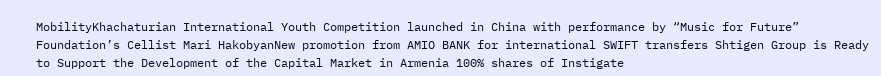MobilityKhachaturian International Youth Competition launched in China with performance by “Music for Future” Foundation’s Cellist Mari HakobyanNew promotion from AMIO BANK for international SWIFT transfers Shtigen Group is Ready to Support the Development of the Capital Market in Armenia 100% shares of Instigate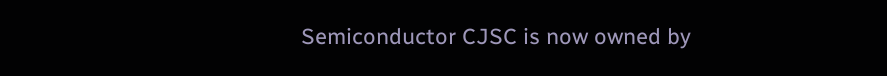Semiconductor CJSC is now owned by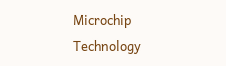Microchip Technology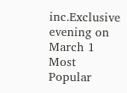inc.Exclusive evening on March 1
Most Popular